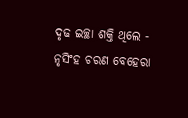ଦୃଢ ଇଚ୍ଛା ଶକ୍ତି ଥିଲେ - ନୃସିଂହ ଚରଣ ବେହେରା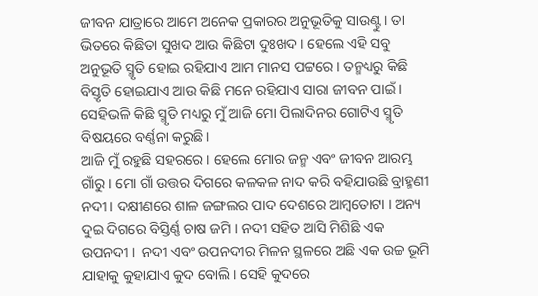ଜୀବନ ଯାତ୍ରାରେ ଆମେ ଅନେକ ପ୍ରକାରର ଅନୁଭୂତିକୁ ସାଉଣ୍ଟୁ । ତା ଭିତରେ କିଛିତା ସୁଖଦ ଆଉ କିଛିଟା ଦୁଃଖଦ । ହେଲେ ଏହି ସବୁ ଅନୁଭୂତି ସ୍ମୃତି ହୋଇ ରହିଯାଏ ଆମ ମାନସ ପଟ୍ଟରେ । ତନ୍ମଧ୍ୟରୁ କିଛି ବିସ୍ତୃତି ହୋଇଯାଏ ଆଉ କିଛି ମନେ ରହିଯାଏ ସାରା ଜୀବନ ପାଇଁ । ସେହିଭଳି କିଛି ସ୍ମୃତି ମଧ୍ୟରୁ ମୁଁ ଆଜି ମୋ ପିଲାଦିନର ଗୋଟିଏ ସ୍ମୃତି ବିଷୟରେ ବର୍ଣ୍ଣନା କରୁଛି।
ଆଜି ମୁଁ ରହୁଛି ସହରରେ । ହେଲେ ମୋର ଜନ୍ମ ଏବଂ ଜୀବନ ଆରମ୍ଭ ଗାଁରୁ । ମୋ ଗାଁ ଉତ୍ତର ଦିଗରେ କଳକଳ ନାଦ କରି ବହିଯାଉଛି ବ୍ରାହ୍ମଣୀ ନଦୀ । ଦକ୍ଷୀଣରେ ଶାଳ ଜଙ୍ଗଲର ପାଦ ଦେଶରେ ଆମ୍ବତୋଟା । ଅନ୍ୟ ଦୁଇ ଦିଗରେ ବିସ୍ତିର୍ଣ୍ଣ ଚାଷ ଜମି । ନଦୀ ସହିତ ଆସି ମିଶିଛି ଏକ ଉପନଦୀ ।  ନଦୀ ଏବଂ ଉପନଦୀର ମିଳନ ସ୍ଥଳରେ ଅଛି ଏକ ଉଚ୍ଚ ଭୂମି ଯାହାକୁ କୁହାଯାଏ କୁଦ ବୋଲି । ସେହି କୁଦରେ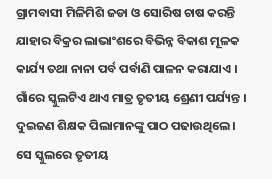ଗ୍ରାମବାସୀ ମିଳିମିଶି ଜଡା ଓ ସୋରିଷ ଚାଷ କରନ୍ତି ଯାହାର ବିକ୍ରର ଲାଭାଂଶରେ ବିଭିନ୍ନ ବିକାଶ ମୂଳକ କାର୍ଯ୍ୟ ତଥା ନାନା ପର୍ବ ପର୍ବାଣି ପାଳନ କରାଯାଏ । ଗାଁରେ ସ୍କୁଲଟିଏ ଥାଏ ମାତ୍ର ତୃତୀୟ ଶ୍ରେଣୀ ପର୍ଯ୍ୟନ୍ତ । ଦୁଇଜଣ ଶିକ୍ଷକ ପିଲାମାନଙ୍କୁ ପାଠ ପଢାଉଥିଲେ । ସେ ସ୍କୁଲରେ ତୃତୀୟ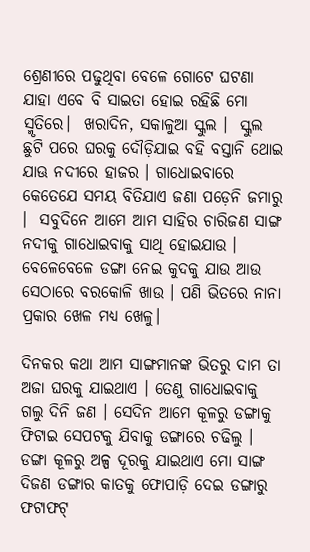ଶ୍ରେଣୀରେ ପଢୁଥିବା ବେଳେ ଗୋଟେ ଘଟଣା ଯାହା ଏବେ ବି ସାଇତା ହୋଇ ରହିଛି ମୋ ସ୍ମୃତିରେ।  ଖରାଦିନ, ସକାଳୁଆ ସ୍କୁଲ ।  ସ୍କୁଲ ଛୁଟି ପରେ ଘରକୁ ଦୌଡ଼ିଯାଇ ବହି ବସ୍ତାନି ଥୋଇ ଯାଊ ନଦୀରେ ହାଜର । ଗାଧୋଇବାରେ କେତେଯେ ସମୟ ବିତିଯାଏ ଜଣା ପଡ଼େନି ଜମାରୁ ।  ସବୁଦିନେ ଆମେ ଆମ ସାହିର ଚାରିଜଣ ସାଙ୍ଗ ନଦୀକୁ ଗାଧୋଇବାକୁ ସାଥି ହୋଇଯାଉ । ବେଳେବେଳେ ଡଙ୍ଗା ନେଇ କୁଦକୁ ଯାଉ ଆଉ ସେଠାରେ ବରକୋଳି ଖାଉ । ପଣି ଭିତରେ ନାନା ପ୍ରକାର ଖେଳ ମଧ୍ୟ ଖେଳୁ।

ଦିନକର କଥା ଆମ ସାଙ୍ଗମାନଙ୍କ ଭିତରୁ ଦାମ ତା ଅଜା ଘରକୁ ଯାଇଥାଏ । ତେଣୁ ଗାଧୋଇବାକୁ ଗଲୁ ଦିନି ଜଣ । ସେଦିନ ଆମେ କୂଳରୁ ଡଙ୍ଗାକୁ ଫିଟାଇ ସେପଟକୁ ଯିବାକୁ ଡଙ୍ଗାରେ ଚଢିଲୁ । ଡଙ୍ଗା କୂଳରୁ ଅଳ୍ପ ଦୂରକୁ ଯାଇଥାଏ ମୋ ସାଙ୍ଗ ଦିଜଣ ଡଙ୍ଗାର କାତକୁ ଫୋପାଡ଼ି ଦେଇ ଡଙ୍ଗାରୁ ଫଟାଫଟ୍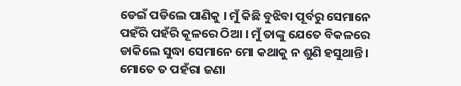ଡେଇଁ ପଡିଲେ ପାଣିକୁ । ମୁଁ କିଛି ବୁଝିବା ପୂର୍ବରୁ ସେମାନେ ପହଁରି ପହଁରି କୂଳରେ ଠିଆ । ମୁଁ ତାଙ୍କୁ ଯେତେ ବିକଳରେ ଡାକିଲେ ସୁଦ୍ଧା ସେମାନେ ମୋ କଥାକୁ ନ ଶୁଣି ହସୁଥାନ୍ତି । ମୋତେ ତ ପହଁରା ଜଣା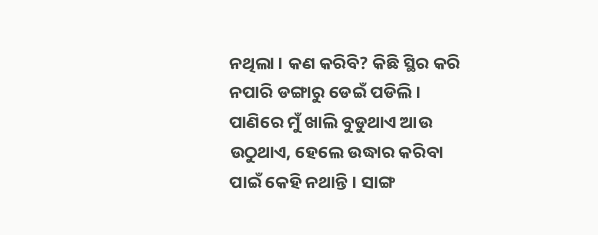ନଥିଲା । କଣ କରିବି? କିଛି ସ୍ଥିର କରି ନପାରି ଡଙ୍ଗାରୁ ଡେଇଁ ପଡିଲି । ପାଣିରେ ମୁଁ ଖାଲି ବୁଡୁଥାଏ ଆଉ ଉଠୁଥାଏ, ହେଲେ ଉଦ୍ଧାର କରିବା ପାଇଁ କେହି ନଥାନ୍ତି। ସାଙ୍ଗ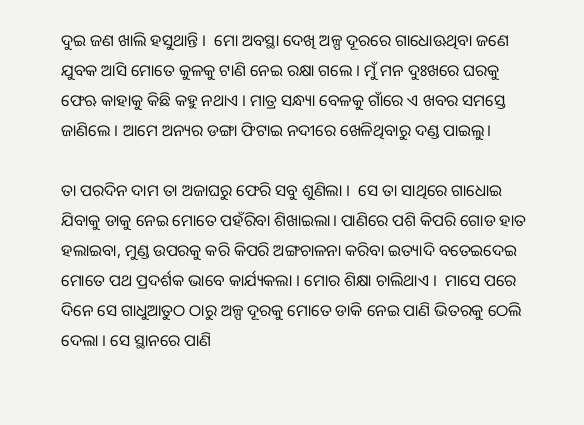ଦୁଇ ଜଣ ଖାଲି ହସୁଥାନ୍ତି ।  ମୋ ଅବସ୍ଥା ଦେଖି ଅଳ୍ପ ଦୂରରେ ଗାଧୋଊଥିବା ଜଣେ ଯୁବକ ଆସି ମୋତେ କୁଳକୁ ଟାଣି ନେଇ ରକ୍ଷା ଗଲେ । ମୁଁ ମନ ଦୁଃଖରେ ଘରକୁ ଫେଋ କାହାକୁ କିଛି କହୁ ନଥାଏ । ମାତ୍ର ସନ୍ଧ୍ୟା ବେଳକୁ ଗାଁରେ ଏ ଖବର ସମସ୍ତେ ଜାଣିଲେ । ଆମେ ଅନ୍ୟର ଡଙ୍ଗା ଫିଟାଇ ନଦୀରେ ଖେଳିଥିବାରୁ ଦଣ୍ଡ ପାଇଲୁ।

ତା ପରଦିନ ଦାମ ତା ଅଜାଘରୁ ଫେରି ସବୁ ଶୁଣିଲା ।  ସେ ତା ସାଥିରେ ଗାଧୋଇ ଯିବାକୁ ଡାକୁ ନେଇ ମୋତେ ପହଁରିବା ଶିଖାଇଲା। ପାଣିରେ ପଶି କିପରି ଗୋଡ ହାତ ହଲାଇବା, ମୁଣ୍ଡ ଉପରକୁ କରି କିପରି ଅଙ୍ଗଚାଳନା କରିବା ଇତ୍ୟାଦି ବତେଇଦେଇ ମୋତେ ପଥ ପ୍ରଦର୍ଶକ ଭାବେ କାର୍ଯ୍ୟକଲା । ମୋର ଶିକ୍ଷା ଚାଲିଥାଏ ।  ମାସେ ପରେ ଦିନେ ସେ ଗାଧୁଆତୁଠ ଠାରୁ ଅଳ୍ପ ଦୂରକୁ ମୋତେ ଡାକି ନେଇ ପାଣି ଭିତରକୁ ଠେଲି ଦେଲା । ସେ ସ୍ଥାନରେ ପାଣି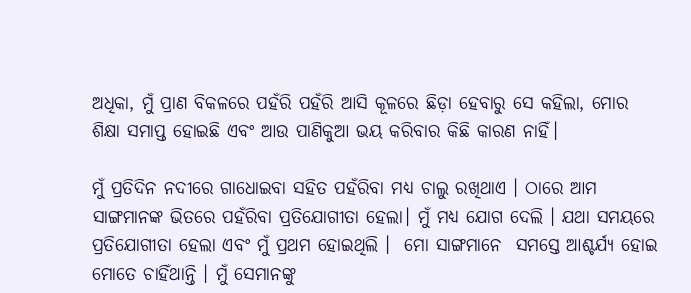ଅଧିକା, ମୁଁ ପ୍ରାଣ ବିକଳରେ ପହଁରି ପହଁରି ଆସି କୂଳରେ ଛିଡ଼ା ହେବାରୁ ସେ କହିଲା, ମୋର ଶିକ୍ଷା ସମାପ୍ତ ହୋଇଛି ଏବଂ ଆଉ ପାଣିକୁଆ ଭୟ କରିବାର କିଛି କାରଣ ନାହିଁ।

ମୁଁ ପ୍ରତିଦିନ ନଦୀରେ ଗାଧୋଇବା ସହିତ ପହଁରିବା ମଧ୍ୟ ଚାଲୁ ରଖିଥାଏ । ଠାରେ ଆମ ସାଙ୍ଗମାନଙ୍କ ଭିତରେ ପହଁରିବା ପ୍ରତିଯୋଗୀତା ହେଲା। ମୁଁ ମଧ୍ୟ ଯୋଗ ଦେଲି । ଯଥା ସମୟରେ ପ୍ରତିଯୋଗୀତା ହେଲା ଏବଂ ମୁଁ ପ୍ରଥମ ହୋଇଥିଲି ।  ମୋ ସାଙ୍ଗମାନେ  ସମସ୍ତେ ଆଶ୍ଚର୍ଯ୍ୟ ହୋଇ ମୋତେ ଚାହିଁଥାନ୍ତି । ମୁଁ ସେମାନଙ୍କୁ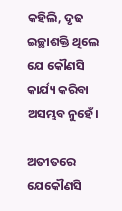କହିଲି, ଦୃଢ ଇଚ୍ଛାଶକ୍ତି ଥିଲେ ଯେ କୌଣସି କାର୍ଯ୍ୟ କରିବା ଅସମ୍ଭବ ନୁହେଁ।

ଅତୀତରେ ଯେକୌଣସି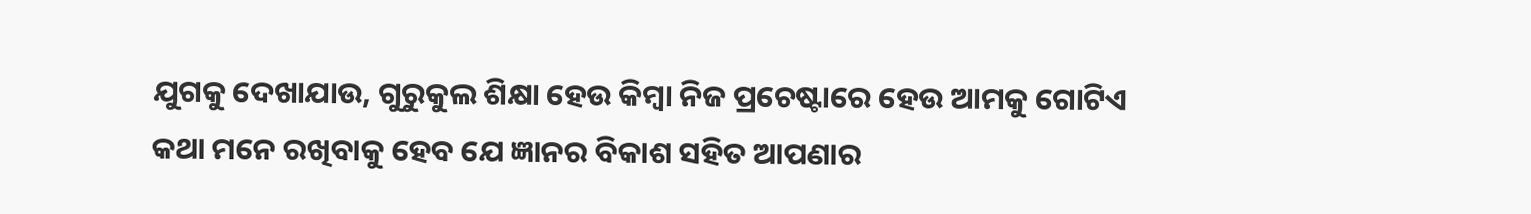ଯୁଗକୁ ଦେଖାଯାଉ, ଗୁରୁକୁଲ ଶିକ୍ଷା ହେଉ କିମ୍ବା ନିଜ ପ୍ରଚେଷ୍ଟାରେ ହେଉ ଆମକୁ ଗୋଟିଏ କଥା ମନେ ରଖିବାକୁ ହେବ ଯେ ଜ୍ଞାନର ବିକାଶ ସହିତ ଆପଣାର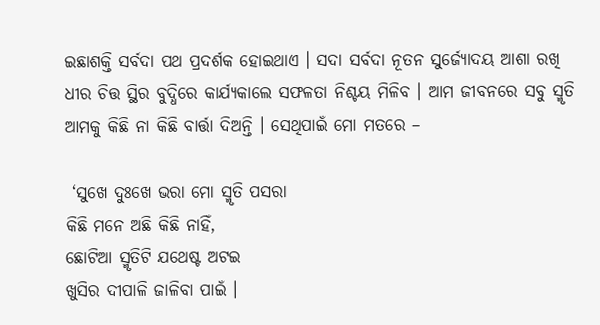ଇଛାଶକ୍ତି ସର୍ବଦା ପଥ ପ୍ରଦର୍ଶକ ହୋଇଥାଏ । ସଦା ସର୍ବଦା ନୂତନ ସୁର୍ଜ୍ୟୋଦୟ ଆଶା ରଖି ଧୀର ଚିତ୍ତ ସ୍ଥିର ବୁଦ୍ଧିରେ କାର୍ଯ୍ୟକାଲେ ସଫଳତା ନିଶ୍ଚୟ ମିଳିବ । ଆମ ଜୀବନରେ ସବୁ ସ୍ମୃତି ଆମକୁ କିଛି ନା କିଛି ବାର୍ତ୍ତା ଦିଅନ୍ତି । ସେଥିପାଇଁ ମୋ ମତରେ –

 ‘ସୁଖେ ଦୁଃଖେ ଭରା ମୋ ସ୍ମୃତି ପସରା
କିଛି ମନେ ଅଛି କିଛି ନାହିଁ,
ଛୋଟିଆ ସ୍ମୃତିଟି ଯଥେଷ୍ଟ ଅଟଇ
ଖୁସିର ଦୀପାଳି ଜାଳିବା ପାଇଁ ।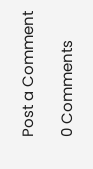Post a Comment

0 Comments